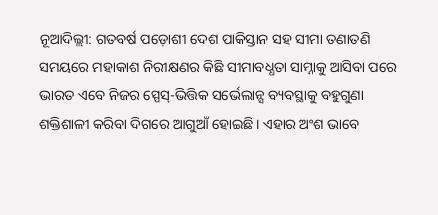ନୂଆଦିଲ୍ଲୀ: ଗତବର୍ଷ ପଡ଼ୋଶୀ ଦେଶ ପାକିସ୍ତାନ ସହ ସୀମା ତଣାତଣି ସମୟରେ ମହାକାଶ ନିରୀକ୍ଷଣର କିଛି ସୀମାବଧ୍ଧତା ସାମ୍ନାକୁ ଆସିବା ପରେ ଭାରତ ଏବେ ନିଜର ସ୍ପେସ୍-ଭିତ୍ତିକ ସର୍ଭେଲାନ୍ସ ବ୍ୟବସ୍ଥାକୁ ବହୁଗୁଣା ଶକ୍ତିଶାଳୀ କରିବା ଦିଗରେ ଆଗୁଆଁ ହୋଇଛି। ଏହାର ଅଂଶ ଭାବେ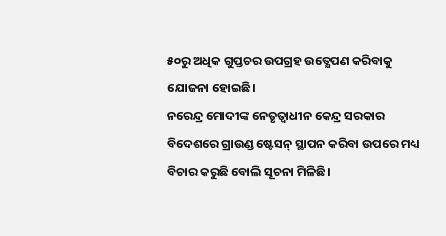୫୦ରୁ ଅଧିକ ଗୁପ୍ତଚର ଉପଗ୍ରହ ଉତ୍କ୍ଷେପଣ କରିବାକୁ ଯୋଜନା ହୋଇଛି।
ନରେନ୍ଦ୍ର ମୋଦୀଙ୍କ ନେତୃତ୍ୱାଧୀନ କେନ୍ଦ୍ର ସରକାର ବିଦେଶରେ ଗ୍ରାଉଣ୍ଡ ଷ୍ଟେସନ୍ ସ୍ଥାପନ କରିବା ଉପରେ ମଧ୍ୟ ବିଚାର କରୁଛି ବୋଲି ସୂଚନା ମିଳିଛି।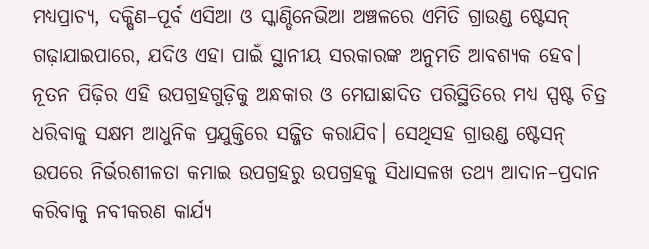ମଧ୍ୟପ୍ରାଚ୍ୟ, ଦକ୍ଷିଣ–ପୂର୍ବ ଏସିଆ ଓ ସ୍କାଣ୍ଡିନେଭିଆ ଅଞ୍ଚଳରେ ଏମିତି ଗ୍ରାଉଣ୍ଡ ଷ୍ଟେସନ୍ ଗଢ଼ାଯାଇପାରେ, ଯଦିଓ ଏହା ପାଇଁ ସ୍ଥାନୀୟ ସରକାରଙ୍କ ଅନୁମତି ଆବଶ୍ୟକ ହେବ।
ନୂତନ ପିଢ଼ିର ଏହି ଉପଗ୍ରହଗୁଡ଼ିକୁ ଅନ୍ଧକାର ଓ ମେଘାଛାଦିତ ପରିସ୍ଥିତିରେ ମଧ୍ୟ ସ୍ପଷ୍ଟ ଚିତ୍ର ଧରିବାକୁ ସକ୍ଷମ ଆଧୁନିକ ପ୍ରଯୁକ୍ତିରେ ସଜ୍ଜିତ କରାଯିବ। ସେଥିସହ ଗ୍ରାଉଣ୍ଡ ଷ୍ଟେସନ୍ ଉପରେ ନିର୍ଭରଶୀଳତା କମାଇ ଉପଗ୍ରହରୁ ଉପଗ୍ରହକୁ ସିଧାସଳଖ ତଥ୍ୟ ଆଦାନ–ପ୍ରଦାନ କରିବାକୁ ନବୀକରଣ କାର୍ଯ୍ୟ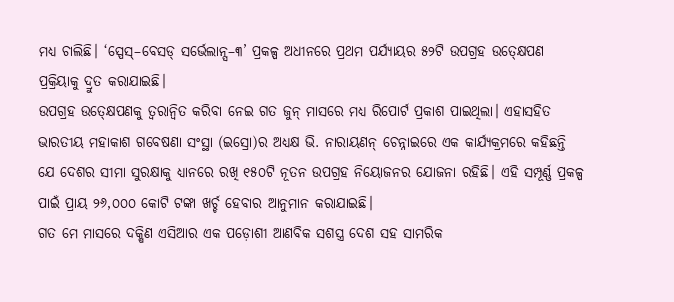ମଧ୍ୟ ଚାଲିଛି। ‘ସ୍ପେସ୍–ବେସଡ୍ ସର୍ଭେଲାନ୍ସ–୩’ ପ୍ରକଳ୍ପ ଅଧୀନରେ ପ୍ରଥମ ପର୍ଯ୍ୟାୟର ୫୨ଟି ଉପଗ୍ରହ ଉତ୍କ୍ଷେପଣ ପ୍ରକ୍ରିୟାକୁ ଦ୍ରୁତ କରାଯାଇଛି।
ଉପଗ୍ରହ ଉତ୍କ୍ଷେପଣକୁ ତ୍ୱରାନ୍ୱିତ କରିବା ନେଇ ଗତ ଜୁନ୍ ମାସରେ ମଧ୍ୟ ରିପୋର୍ଟ ପ୍ରକାଶ ପାଇଥିଲା। ଏହାସହିତ ଭାରତୀୟ ମହାକାଶ ଗବେଷଣା ସଂସ୍ଥା (ଇସ୍ରୋ)ର ଅଧ୍ୟକ୍ଷ ଭି. ନାରାୟଣନ୍ ଚେନ୍ନାଇରେ ଏକ କାର୍ଯ୍ୟକ୍ରମରେ କହିଛନ୍ତି ଯେ ଦେଶର ସୀମା ସୁରକ୍ଷାକୁ ଧ୍ୟାନରେ ରଖି ୧୫୦ଟି ନୂତନ ଉପଗ୍ରହ ନିୟୋଜନର ଯୋଜନା ରହିଛି। ଏହି ସମ୍ପୂର୍ଣ୍ଣ ପ୍ରକଳ୍ପ ପାଇଁ ପ୍ରାୟ ୨୬,୦୦୦ କୋଟି ଟଙ୍କା ଖର୍ଚ୍ଚ ହେବାର ଆନୁମାନ କରାଯାଇଛି।
ଗତ ମେ ମାସରେ ଦକ୍ଷିଣ ଏସିଆର ଏକ ପଡ଼ୋଶୀ ଆଣବିକ ସଶସ୍ତ୍ର ଦେଶ ସହ ସାମରିକ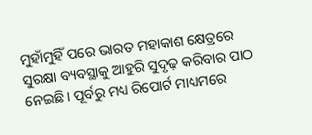ମୁହାଁମୁହିଁ ପରେ ଭାରତ ମହାକାଶ କ୍ଷେତ୍ରରେ ସୁରକ୍ଷା ବ୍ୟବସ୍ଥାକୁ ଆହୁରି ସୁଦୃଢ଼ କରିବାର ପାଠ ନେଇଛି। ପୂର୍ବରୁ ମଧ୍ୟ ରିପୋର୍ଟ ମାଧ୍ୟମରେ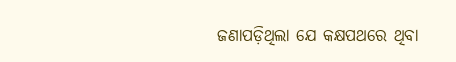ଜଣାପଡ଼ିଥିଲା ଯେ କକ୍ଷପଥରେ ଥିବା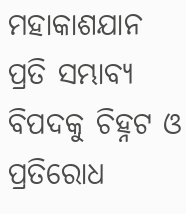ମହାକାଶଯାନ ପ୍ରତି ସମ୍ଭାବ୍ୟ ବିପଦକୁ ଚିହ୍ନଟ ଓ ପ୍ରତିରୋଧ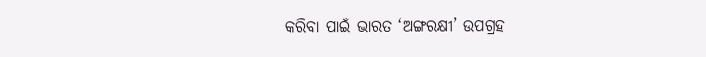କରିବା ପାଇଁ ଭାରତ ‘ଅଙ୍ଗରକ୍ଷୀ’ ଉପଗ୍ରହ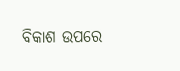ବିକାଶ ଉପରେ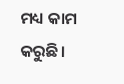ମଧ୍ୟ କାମ କରୁଛି।